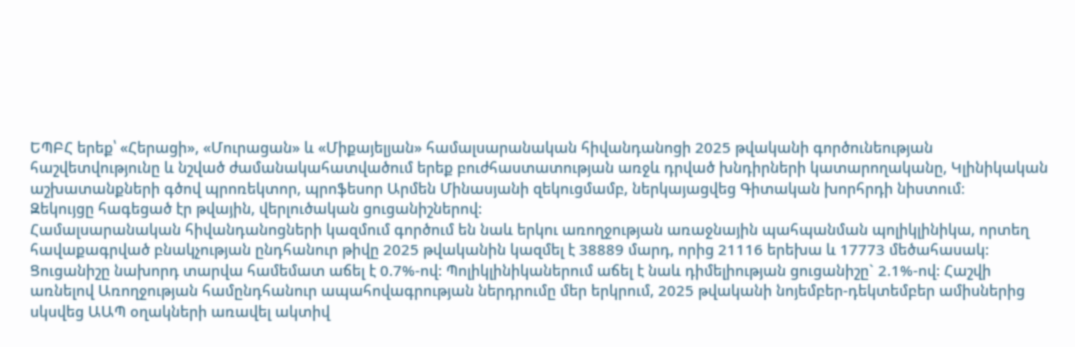ԵՊԲՀ երեք՝ «Հերացի», «Մուրացան» և «Միքայելյան» համալսարանական հիվանդանոցի 2025 թվականի գործունեության հաշվետվությունը և նշված ժամանակահատվածում երեք բուժհաստատության առջև դրված խնդիրների կատարողականը, Կլինիկական աշխատանքների գծով պրոռեկտոր, պրոֆեսոր Արմեն Մինասյանի զեկուցմամբ, ներկայացվեց Գիտական խորհրդի նիստում։
Զեկույցը հագեցած էր թվային, վերլուծական ցուցանիշներով:
Համալսարանական հիվանդանոցների կազմում գործում են նաև երկու առողջության առաջնային պահպանման պոլիկլինիկա, որտեղ հավաքագրված բնակչության ընդհանուր թիվը 2025 թվականին կազմել է 38889 մարդ, որից 21116 երեխա և 17773 մեծահասակ:
Ցուցանիշը նախորդ տարվա համեմատ աճել է 0.7%-ով: Պոլիկլինիկաներում աճել է նաև դիմելիության ցուցանիշը` 2.1%-ով: Հաշվի առնելով Առողջության համընդհանուր ապահովագրության ներդրումը մեր երկրում, 2025 թվականի նոյեմբեր-դեկտեմբեր ամիսներից սկսվեց ԱԱՊ օղակների առավել ակտիվ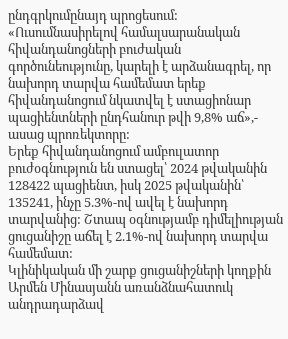ընդգրկումընայդ պրոցեսում:
«Ուսումնասիրելով համալսարանական հիվանդանոցների բուժական գործունեությունը, կարելի է արձանագրել, որ նախորդ տարվա համեմատ երեք հիվանդանոցում նկատվել է ստացիոնար պացիենտների ընդհանուր թվի 9,8% աճ»,- ասաց պրոռեկտորը:
Երեք հիվանդանոցում ամբուլատոր բուժօգնություն են ստացել՝ 2024 թվականին 128422 պացիենտ, իսկ 2025 թվականին՝ 135241, ինչը 5.3%-ով ավել է նախորդ տարվանից: Շտապ օգնությամբ դիմելիության ցուցանիշը աճել է 2.1%-ով նախորդ տարվա համեմատ:
Կլինիկական մի շարք ցուցանիշների կողքին Արմեն Մինասյանն առանձնահատուկ անդրադարձավ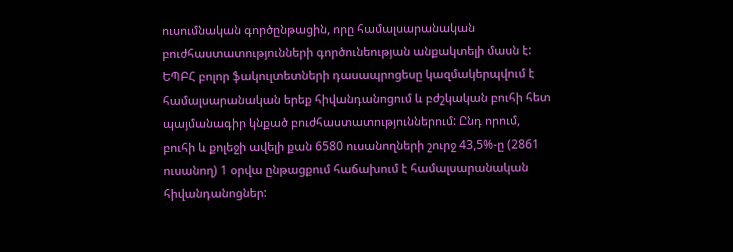ուսումնական գործընթացին, որը համալսարանական բուժհաստատությունների գործունեության անքակտելի մասն է:
ԵՊԲՀ բոլոր ֆակուլտետների դասապրոցեսը կազմակերպվում է համալսարանական երեք հիվանդանոցում և բժշկական բուհի հետ պայմանագիր կնքած բուժհաստատություններում: Ընդ որում, բուհի և քոլեջի ավելի քան 6580 ուսանողների շուրջ 43,5%-ը (2861 ուսանող) 1 օրվա ընթացքում հաճախում է համալսարանական հիվանդանոցներ: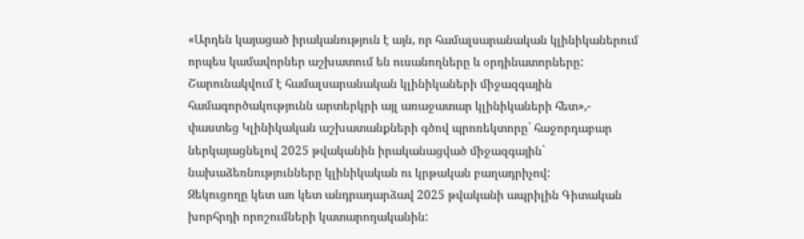«Արդեն կայացած իրականություն է այն, որ համալսարանական կլինիկաներում որպես կամավորներ աշխատում են ուսանողները և օրդինատորները: Շարունակվում է համալսարանական կլինիկաների միջազգային համագործակությունն արտերկրի այլ առաջատար կլինիկաների հետ»,- փաստեց Կլինիկական աշխատանքների գծով պրոռեկտորը` հաջորդաբար ներկայացնելով 2025 թվականին իրականացված միջազգային` նախաձեռնությունները կլինիկական ու կրթական բաղադրիչով:
Զեկուցողը կետ առ կետ անդրադարձավ 2025 թվականի ապրիլին Գիտական խորհրդի որոշումների կատարողականին: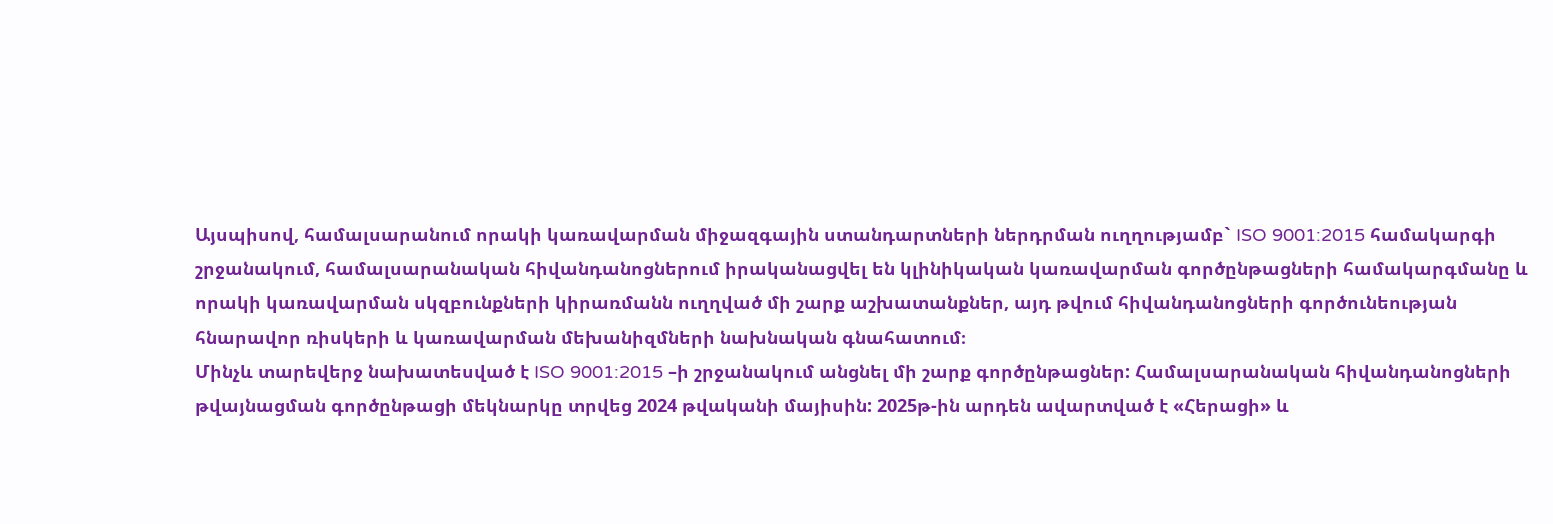Այսպիսով, համալսարանում որակի կառավարման միջազգային ստանդարտների ներդրման ուղղությամբ` ISO 9001:2015 համակարգի շրջանակում, համալսարանական հիվանդանոցներում իրականացվել են կլինիկական կառավարման գործընթացների համակարգմանը և որակի կառավարման սկզբունքների կիրառմանն ուղղված մի շարք աշխատանքներ, այդ թվում հիվանդանոցների գործունեության հնարավոր ռիսկերի և կառավարման մեխանիզմների նախնական գնահատում։
Մինչև տարեվերջ նախատեսված է ISO 9001:2015 –ի շրջանակում անցնել մի շարք գործընթացներ: Համալսարանական հիվանդանոցների թվայնացման գործընթացի մեկնարկը տրվեց 2024 թվականի մայիսին: 2025թ-ին արդեն ավարտված է «Հերացի» և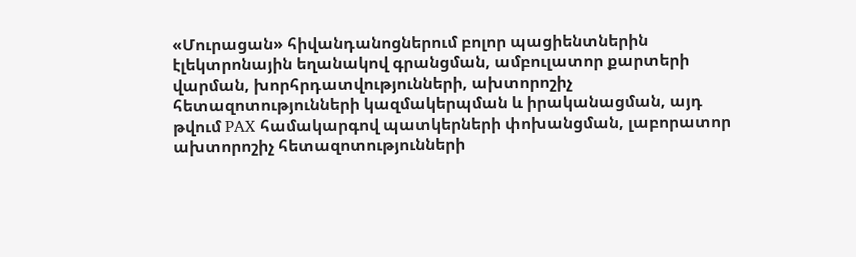«Մուրացան» հիվանդանոցներում բոլոր պացիենտներին էլեկտրոնային եղանակով գրանցման, ամբուլատոր քարտերի վարման, խորհրդատվությունների, ախտորոշիչ հետազոտությունների կազմակերպման և իրականացման, այդ թվում PAX համակարգով պատկերների փոխանցման, լաբորատոր ախտորոշիչ հետազոտությունների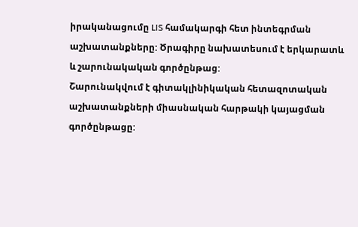իրականացումը LIS համակարգի հետ ինտեգրման աշխատանքները: Ծրագիրը նախատեսում է երկարատև և շարունակական գործընթաց:
Շարունակվում է գիտակլինիկական հետազոտական աշխատանքների միասնական հարթակի կայացման գործընթացը: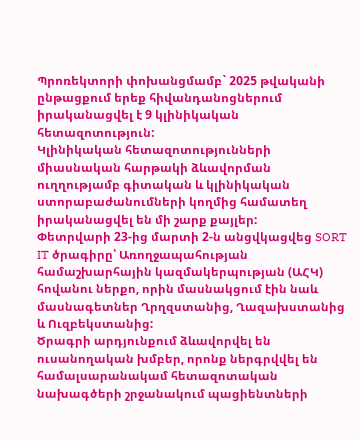Պրոռեկտորի փոխանցմամբ` 2025 թվականի ընթացքում երեք հիվանդանոցներում իրականացվել է 9 կլինիկական հետազոտություն:
Կլինիկական հետազոտությունների միասնական հարթակի ձևավորման ուղղությամբ գիտական և կլինիկական ստորաբաժանումների կողմից համատեղ իրականացվել են մի շարք քայլեր:
Փետրվարի 23-ից մարտի 2-ն անցվկացվեց SORT IT ծրագիրը՝ Առողջապահության համաշխարհային կազմակերպության (ԱՀԿ) հովանու ներքո, որին մասնակցում էին նաև մասնագետներ Ղրղզստանից, Ղազախստանից և Ուզբեկստանից:
Ծրագրի արդյունքում ձևավորվել են ուսանողական խմբեր, որոնք ներգրվվել են համալսարանակամ հետազոտական նախագծերի շրջանակում պացիենտների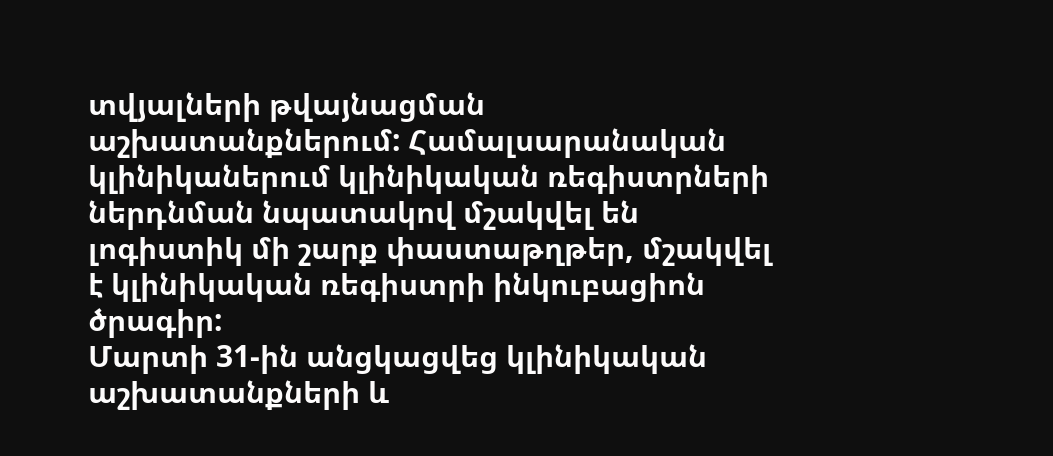տվյալների թվայնացման աշխատանքներում: Համալսարանական կլինիկաներում կլինիկական ռեգիստրների ներդնման նպատակով մշակվել են լոգիստիկ մի շարք փաստաթղթեր, մշակվել է կլինիկական ռեգիստրի ինկուբացիոն ծրագիր:
Մարտի 31-ին անցկացվեց կլինիկական աշխատանքների և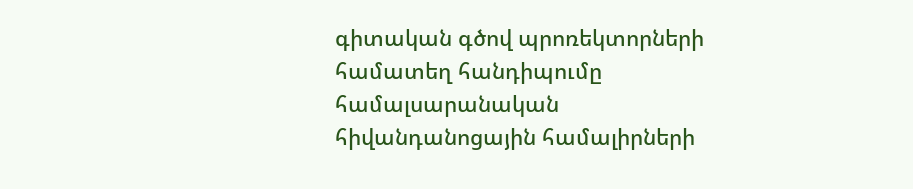գիտական գծով պրոռեկտորների համատեղ հանդիպումը համալսարանական հիվանդանոցային համալիրների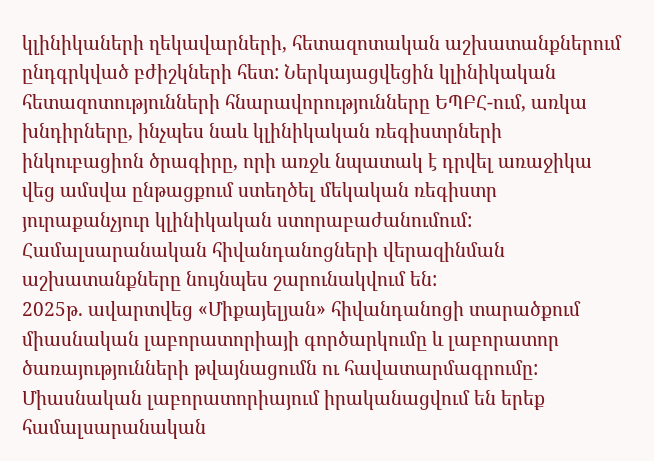կլինիկաների ղեկավարների, հետազոտական աշխատանքներում ընդգրկված բժիշկների հետ: Ներկայացվեցին կլինիկական հետազոտությունների հնարավորությունները ԵՊԲՀ-ում, առկա խնդիրները, ինչպես նաև կլինիկական ռեգիստրների ինկուբացիոն ծրագիրը, որի առջև նպատակ է դրվել առաջիկա վեց ամսվա ընթացքում ստեղծել մեկական ռեգիստր յուրաքանչյուր կլինիկական ստորաբաժանումում:
Համալսարանական հիվանդանոցների վերազինման աշխատանքները նույնպես շարունակվում են:
2025թ. ավարտվեց «Միքայելյան» հիվանդանոցի տարածքում միասնական լաբորատորիայի գործարկումը և լաբորատոր ծառայությունների թվայնացումն ու հավատարմագրումը: Միասնական լաբորատորիայում իրականացվում են երեք համալսարանական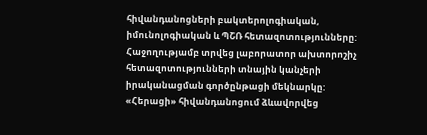հիվանդանոցների բակտերոլոգիական, իմունոլոգիական և ՊՇՌ հետազոտությունները: Հաջողությամբ տրվեց լաբորատոր ախտորոշիչ հետազոտությունների տնային կանչերի իրականացման գործընթացի մեկնարկը:
«Հերացի» հիվանդանոցում ձևավորվեց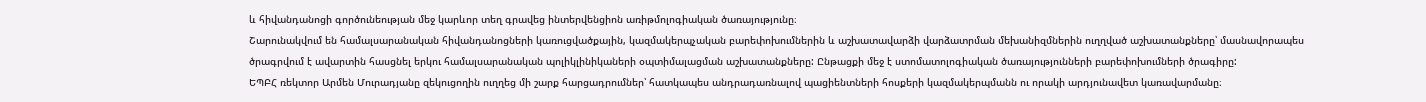և հիվանդանոցի գործունեության մեջ կարևոր տեղ գրավեց ինտերվենցիոն առիթմոլոգիական ծառայությունը։
Շարունակվում են համալսարանական հիվանդանոցների կառուցվածքային, կազմակերպչական բարեփոխումներին և աշխատավարձի վարձատրման մեխանիզմներին ուղղված աշխատանքները՝ մասնավորապես ծրագրվում է ավարտին հասցնել երկու համալսարանական պոլիկլինիկաների օպտիմալացման աշխատանքները: Ընթացքի մեջ է ստոմատոլոգիական ծառայությունների բարեփոխումների ծրագիրը:
ԵՊԲՀ ռեկտոր Արմեն Մուրադյանը զեկուցողին ուղղեց մի շարք հարցադրումներ՝ հատկապես անդրադառնալով պացիենտների հոսքերի կազմակերպմանն ու որակի արդյունավետ կառավարմանը։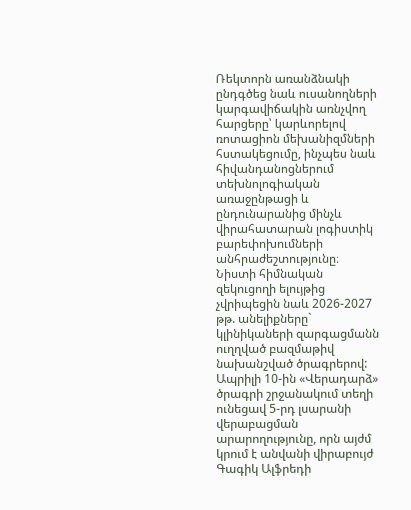Ռեկտորն առանձնակի ընդգծեց նաև ուսանողների կարգավիճակին առնչվող հարցերը՝ կարևորելով ռոտացիոն մեխանիզմների հստակեցումը, ինչպես նաև հիվանդանոցներում տեխնոլոգիական առաջընթացի և ընդունարանից մինչև վիրահատարան լոգիստիկ բարեփոխումների անհրաժեշտությունը։
Նիստի հիմնական զեկուցողի ելույթից չվրիպեցին նաև 2026-2027 թթ. անելիքները` կլինիկաների զարգացմանն ուղղված բազմաթիվ նախանշված ծրագրերով:
Ապրիլի 10-ին «Վերադարձ» ծրագրի շրջանակում տեղի ունեցավ 5-րդ լսարանի վերաբացման արարողությունը, որն այժմ կրում է անվանի վիրաբույժ Գագիկ Ալֆրեդի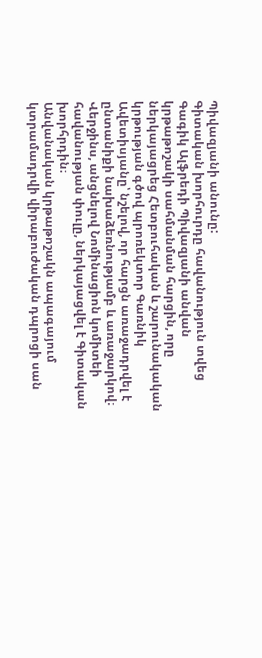Պիվազյանի անունը:
Գիտական խորհուրդը հավանություն տվեց Գագիկ Ալֆրեդի Պիվազյանի անվան կրթաթոշակի սահմանման հարցին, որը ներկայացրեց Հետբուհական և շարունակական կրթության գծով պրոռեկտոր Գառնիկ Ավետիսյանը՝ նշելով, որ հարցն առաջադրվել է ընտանիքի նախաձեռնությամբ և առաջարկով։ Վերջինս, անցնելով Նոմինացիոն կոմիտեի հավանության փուլը, ներկայացվել է Գիտական խորհրդին։
Անվանական կրթաթոշակն ապագայում կտրամադրվի վիրաբուժական դպրոցի սան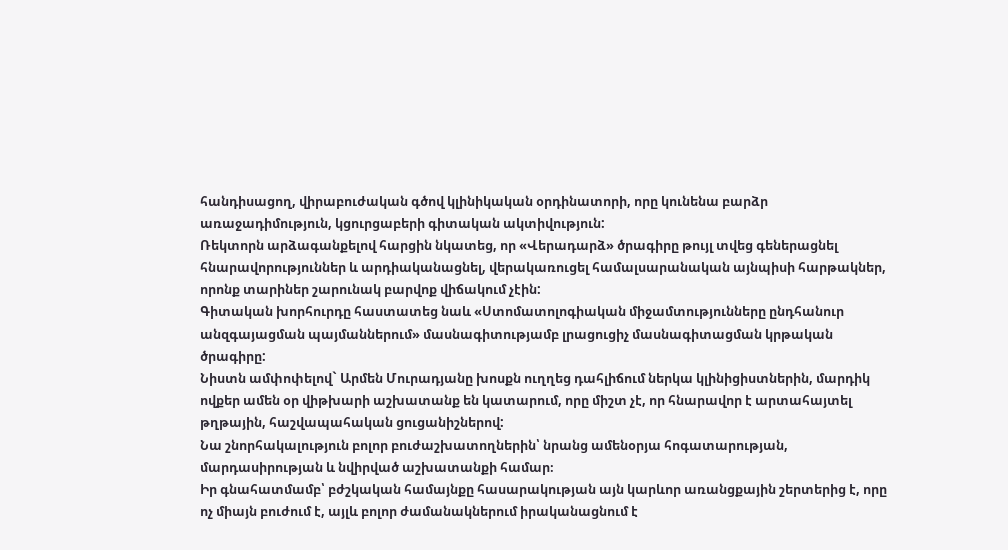հանդիսացող, վիրաբուժական գծով կլինիկական օրդինատորի, որը կունենա բարձր առաջադիմություն, կցուրցաբերի գիտական ակտիվություն:
Ռեկտորն արձագանքելով հարցին նկատեց, որ «Վերադարձ» ծրագիրը թույլ տվեց գեներացնել հնարավորություններ և արդիականացնել, վերակառուցել համալսարանական այնպիսի հարթակներ, որոնք տարիներ շարունակ բարվոք վիճակում չէին:
Գիտական խորհուրդը հաստատեց նաև «Ստոմատոլոգիական միջամտությունները ընդհանուր անզգայացման պայմաններում» մասնագիտությամբ լրացուցիչ մասնագիտացման կրթական ծրագիրը:
Նիստն ամփոփելով` Արմեն Մուրադյանը խոսքն ուղղեց դահլիճում ներկա կլինիցիստներին, մարդիկ ովքեր ամեն օր վիթխարի աշխատանք են կատարում, որը միշտ չէ, որ հնարավոր է արտահայտել թղթային, հաշվապահական ցուցանիշներով:
Նա շնորհակալություն բոլոր բուժաշխատողներին՝ նրանց ամենօրյա հոգատարության, մարդասիրության և նվիրված աշխատանքի համար։
Իր գնահատմամբ՝ բժշկական համայնքը հասարակության այն կարևոր առանցքային շերտերից է, որը ոչ միայն բուժում է, այլև բոլոր ժամանակներում իրականացնում է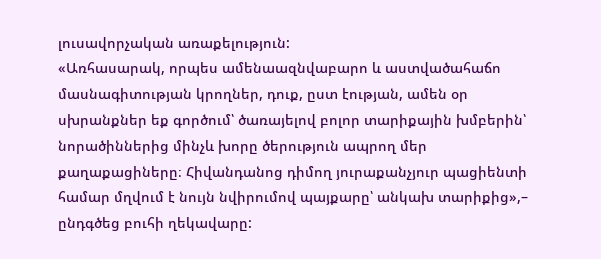լուսավորչական առաքելություն:
«Առհասարակ, որպես ամենաազնվաբարո և աստվածահաճո մասնագիտության կրողներ, դուք, ըստ էության, ամեն օր սխրանքներ եք գործում՝ ծառայելով բոլոր տարիքային խմբերին՝ նորածիններից մինչև խորը ծերություն ապրող մեր քաղաքացիները։ Հիվանդանոց դիմող յուրաքանչյուր պացիենտի համար մղվում է նույն նվիրումով պայքարը՝ անկախ տարիքից»,– ընդգծեց բուհի ղեկավարը: